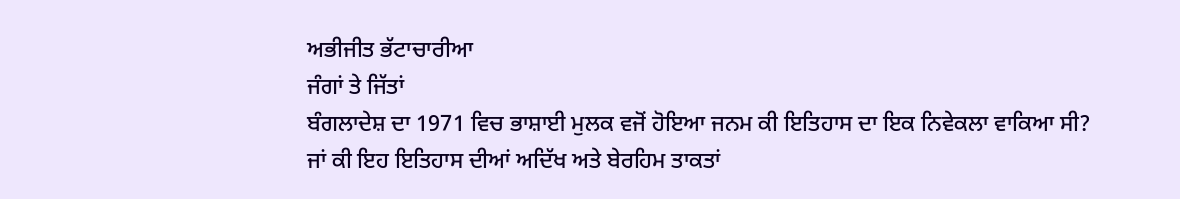ਅਭੀਜੀਤ ਭੱਟਾਚਾਰੀਆ
ਜੰਗਾਂ ਤੇ ਜਿੱਤਾਂ
ਬੰਗਲਾਦੇਸ਼ ਦਾ 1971 ਵਿਚ ਭਾਸ਼ਾਈ ਮੁਲਕ ਵਜੋਂ ਹੋਇਆ ਜਨਮ ਕੀ ਇਤਿਹਾਸ ਦਾ ਇਕ ਨਿਵੇਕਲਾ ਵਾਕਿਆ ਸੀ? ਜਾਂ ਕੀ ਇਹ ਇਤਿਹਾਸ ਦੀਆਂ ਅਦਿੱਖ ਅਤੇ ਬੇਰਹਿਮ ਤਾਕਤਾਂ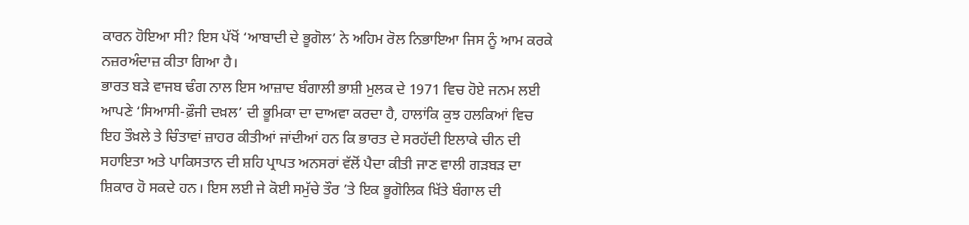ਕਾਰਨ ਹੋਇਆ ਸੀ? ਇਸ ਪੱਖੋਂ ‘ਆਬਾਦੀ ਦੇ ਭੂਗੋਲ’ ਨੇ ਅਹਿਮ ਰੋਲ ਨਿਭਾਇਆ ਜਿਸ ਨੂੰ ਆਮ ਕਰਕੇ ਨਜ਼ਰਅੰਦਾਜ਼ ਕੀਤਾ ਗਿਆ ਹੈ।
ਭਾਰਤ ਬੜੇ ਵਾਜਬ ਢੰਗ ਨਾਲ ਇਸ ਆਜ਼ਾਦ ਬੰਗਾਲੀ ਭਾਸ਼ੀ ਮੁਲਕ ਦੇ 1971 ਵਿਚ ਹੋਏ ਜਨਮ ਲਈ ਆਪਣੇ ‘ਸਿਆਸੀ-ਫ਼ੌਜੀ ਦਖ਼ਲ’ ਦੀ ਭੂਮਿਕਾ ਦਾ ਦਾਅਵਾ ਕਰਦਾ ਹੈ, ਹਾਲਾਂਕਿ ਕੁਝ ਹਲਕਿਆਂ ਵਿਚ ਇਹ ਤੌਖ਼ਲੇ ਤੇ ਚਿੰਤਾਵਾਂ ਜ਼ਾਹਰ ਕੀਤੀਆਂ ਜਾਂਦੀਆਂ ਹਨ ਕਿ ਭਾਰਤ ਦੇ ਸਰਹੱਦੀ ਇਲਾਕੇ ਚੀਨ ਦੀ ਸਹਾਇਤਾ ਅਤੇ ਪਾਕਿਸਤਾਨ ਦੀ ਸ਼ਹਿ ਪ੍ਰਾਪਤ ਅਨਸਰਾਂ ਵੱਲੋਂ ਪੈਦਾ ਕੀਤੀ ਜਾਣ ਵਾਲੀ ਗੜਬੜ ਦਾ ਸ਼ਿਕਾਰ ਹੋ ਸਕਦੇ ਹਨ। ਇਸ ਲਈ ਜੇ ਕੋਈ ਸਮੁੱਚੇ ਤੌਰ ’ਤੇ ਇਕ ਭੂਗੋਲਿਕ ਖ਼ਿੱਤੇ ਬੰਗਾਲ ਦੀ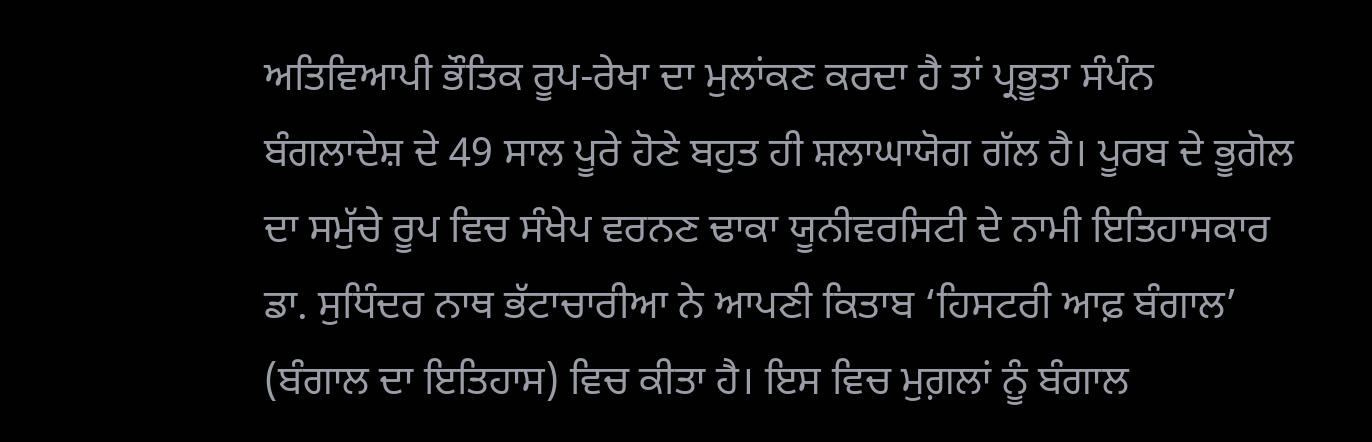ਅਤਿਵਿਆਪੀ ਭੌਤਿਕ ਰੂਪ-ਰੇਖਾ ਦਾ ਮੁਲਾਂਕਣ ਕਰਦਾ ਹੈ ਤਾਂ ਪ੍ਰਭੂਤਾ ਸੰਪੰਨ ਬੰਗਲਾਦੇਸ਼ ਦੇ 49 ਸਾਲ ਪੂਰੇ ਹੋਣੇ ਬਹੁਤ ਹੀ ਸ਼ਲਾਘਾਯੋਗ ਗੱਲ ਹੈ। ਪੂਰਬ ਦੇ ਭੂਗੋਲ ਦਾ ਸਮੁੱਚੇ ਰੂਪ ਵਿਚ ਸੰਖੇਪ ਵਰਨਣ ਢਾਕਾ ਯੂਨੀਵਰਸਿਟੀ ਦੇ ਨਾਮੀ ਇਤਿਹਾਸਕਾਰ ਡਾ. ਸੁਧਿੰਦਰ ਨਾਥ ਭੱਟਾਚਾਰੀਆ ਨੇ ਆਪਣੀ ਕਿਤਾਬ ‘ਹਿਸਟਰੀ ਆਫ਼ ਬੰਗਾਲ’ (ਬੰਗਾਲ ਦਾ ਇਤਿਹਾਸ) ਵਿਚ ਕੀਤਾ ਹੈ। ਇਸ ਵਿਚ ਮੁਗ਼ਲਾਂ ਨੂੰ ਬੰਗਾਲ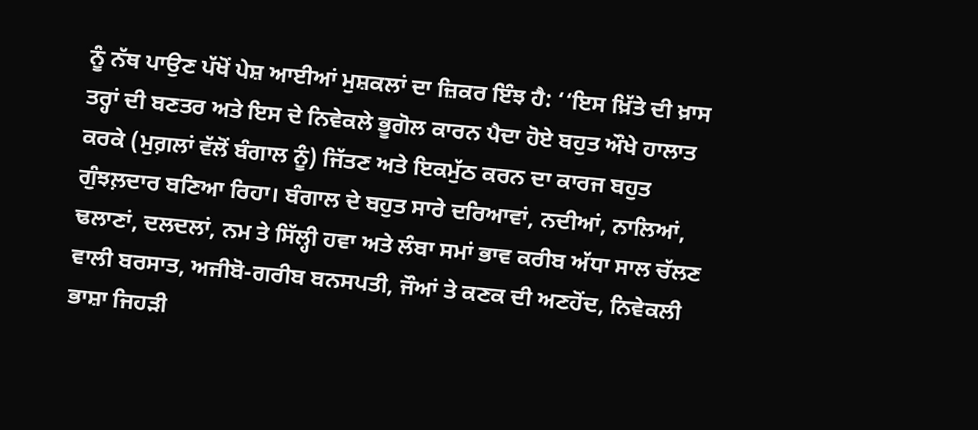ਨੂੰ ਨੱਥ ਪਾਉਣ ਪੱਖੋਂ ਪੇਸ਼ ਆਈਆਂ ਮੁਸ਼ਕਲਾਂ ਦਾ ਜ਼ਿਕਰ ਇੰਝ ਹੈ: ‘‘ਇਸ ਖ਼ਿੱਤੇ ਦੀ ਖ਼ਾਸ ਤਰ੍ਹਾਂ ਦੀ ਬਣਤਰ ਅਤੇ ਇਸ ਦੇ ਨਿਵੇਕਲੇ ਭੂਗੋਲ ਕਾਰਨ ਪੈਦਾ ਹੋਏ ਬਹੁਤ ਔਖੇ ਹਾਲਾਤ ਕਰਕੇ (ਮੁਗ਼ਲਾਂ ਵੱਲੋਂ ਬੰਗਾਲ ਨੂੰ) ਜਿੱਤਣ ਅਤੇ ਇਕਮੁੱਠ ਕਰਨ ਦਾ ਕਾਰਜ ਬਹੁਤ ਗੁੰਝਲ਼ਦਾਰ ਬਣਿਆ ਰਿਹਾ। ਬੰਗਾਲ ਦੇ ਬਹੁਤ ਸਾਰੇ ਦਰਿਆਵਾਂ, ਨਦੀਆਂ, ਨਾਲਿਆਂ, ਢਲਾਣਾਂ, ਦਲਦਲਾਂ, ਨਮ ਤੇ ਸਿੱਲ੍ਹੀ ਹਵਾ ਅਤੇ ਲੰਬਾ ਸਮਾਂ ਭਾਵ ਕਰੀਬ ਅੱਧਾ ਸਾਲ ਚੱਲਣ ਵਾਲੀ ਬਰਸਾਤ, ਅਜੀਬੋ-ਗਰੀਬ ਬਨਸਪਤੀ, ਜੌਆਂ ਤੇ ਕਣਕ ਦੀ ਅਣਹੋਂਦ, ਨਿਵੇਕਲੀ ਭਾਸ਼ਾ ਜਿਹੜੀ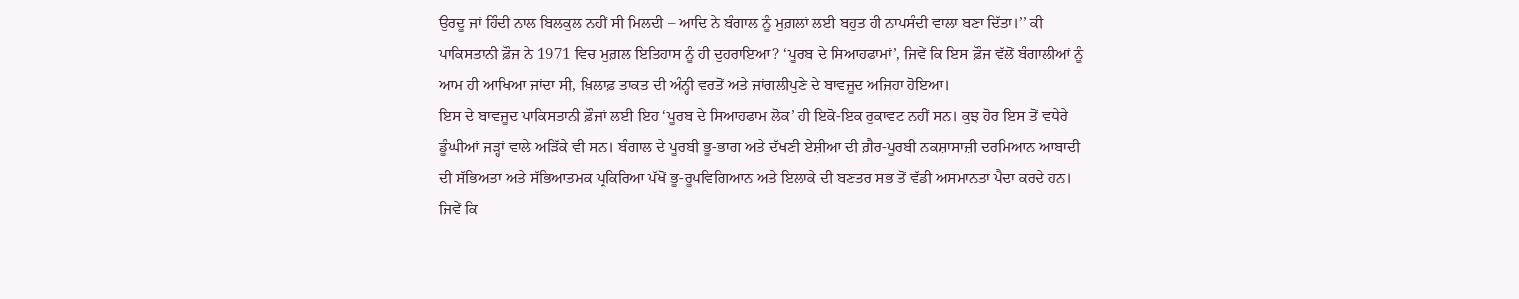ਉਰਦੂ ਜਾਂ ਹਿੰਦੀ ਨਾਲ ਬਿਲਕੁਲ ਨਹੀਂ ਸੀ ਮਿਲਦੀ – ਆਦਿ ਨੇ ਬੰਗਾਲ ਨੂੰ ਮੁਗ਼ਲਾਂ ਲਈ ਬਹੁਤ ਹੀ ਨਾਪਸੰਦੀ ਵਾਲਾ ਬਣਾ ਦਿੱਤਾ।’’ ਕੀ ਪਾਕਿਸਤਾਨੀ ਫ਼ੌਜ ਨੇ 1971 ਵਿਚ ਮੁਗ਼ਲ ਇਤਿਹਾਸ ਨੂੰ ਹੀ ਦੁਹਰਾਇਆ? ‘ਪੂਰਬ ਦੇ ਸਿਆਹਫਾਮਾਂ’, ਜਿਵੇਂ ਕਿ ਇਸ ਫ਼ੌਜ ਵੱਲੋਂ ਬੰਗਾਲੀਆਂ ਨੂੰ ਆਮ ਹੀ ਆਖਿਆ ਜਾਂਦਾ ਸੀ, ਖ਼ਿਲਾਫ਼ ਤਾਕਤ ਦੀ ਅੰਨ੍ਹੀ ਵਰਤੋਂ ਅਤੇ ਜਾਂਗਲੀਪੁਣੇ ਦੇ ਬਾਵਜੂਦ ਅਜਿਹਾ ਹੋਇਆ।
ਇਸ ਦੇ ਬਾਵਜੂਦ ਪਾਕਿਸਤਾਨੀ ਫ਼ੌਜਾਂ ਲਈ ਇਹ ‘ਪੂਰਬ ਦੇ ਸਿਆਹਫਾਮ ਲੋਕ’ ਹੀ ਇਕੋ-ਇਕ ਰੁਕਾਵਟ ਨਹੀਂ ਸਨ। ਕੁਝ ਹੋਰ ਇਸ ਤੋਂ ਵਧੇਰੇ ਡੂੰਘੀਆਂ ਜੜ੍ਹਾਂ ਵਾਲੇ ਅੜਿੱਕੇ ਵੀ ਸਨ। ਬੰਗਾਲ ਦੇ ਪੂਰਬੀ ਭੂ-ਭਾਗ ਅਤੇ ਦੱਖਣੀ ਏਸ਼ੀਆ ਦੀ ਗ਼ੈਰ-ਪੂਰਬੀ ਨਕਸ਼ਾਸਾਜ਼ੀ ਦਰਮਿਆਨ ਆਬਾਦੀ ਦੀ ਸੱਭਿਅਤਾ ਅਤੇ ਸੱਭਿਆਤਮਕ ਪ੍ਰਕਿਰਿਆ ਪੱਖੋਂ ਭੂ-ਰੂਪਵਿਗਿਆਨ ਅਤੇ ਇਲਾਕੇ ਦੀ ਬਣਤਰ ਸਭ ਤੋਂ ਵੱਡੀ ਅਸਮਾਨਤਾ ਪੈਦਾ ਕਰਦੇ ਹਨ। ਜਿਵੇਂ ਕਿ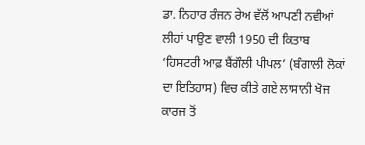ਡਾ. ਨਿਹਾਰ ਰੰਜਨ ਰੇਅ ਵੱਲੋਂ ਆਪਣੀ ਨਵੀਆਂ ਲੀਹਾਂ ਪਾਉਣ ਵਾਲੀ 1950 ਦੀ ਕਿਤਾਬ ‘ਹਿਸਟਰੀ ਆਫ਼ ਬੈਂਗੌਲੀ ਪੀਪਲ’ (ਬੰਗਾਲੀ ਲੋਕਾਂ ਦਾ ਇਤਿਹਾਸ) ਵਿਚ ਕੀਤੇ ਗਏ ਲਾਸਾਨੀ ਖੋਜ ਕਾਰਜ ਤੋਂ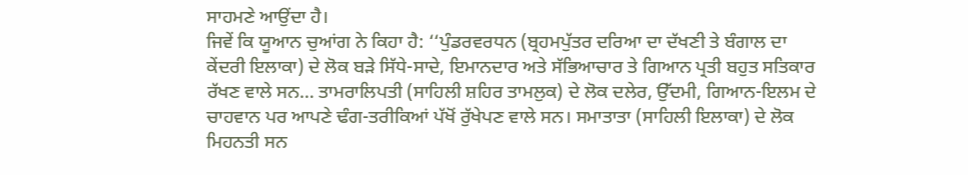ਸਾਹਮਣੇ ਆਉਂਦਾ ਹੈ।
ਜਿਵੇਂ ਕਿ ਯੂਆਨ ਚੁਆਂਗ ਨੇ ਕਿਹਾ ਹੈ: ‘‘ਪੁੰਡਰਵਰਧਨ (ਬ੍ਰਹਮਪੁੱਤਰ ਦਰਿਆ ਦਾ ਦੱਖਣੀ ਤੇ ਬੰਗਾਲ ਦਾ ਕੇਂਦਰੀ ਇਲਾਕਾ) ਦੇ ਲੋਕ ਬੜੇ ਸਿੱਧੇ-ਸਾਦੇ, ਇਮਾਨਦਾਰ ਅਤੇ ਸੱਭਿਆਚਾਰ ਤੇ ਗਿਆਨ ਪ੍ਰਤੀ ਬਹੁਤ ਸਤਿਕਾਰ ਰੱਖਣ ਵਾਲੇ ਸਨ… ਤਾਮਰਾਲਿਪਤੀ (ਸਾਹਿਲੀ ਸ਼ਹਿਰ ਤਾਮਲੁਕ) ਦੇ ਲੋਕ ਦਲੇਰ, ਉੱਦਮੀ, ਗਿਆਨ-ਇਲਮ ਦੇ ਚਾਹਵਾਨ ਪਰ ਆਪਣੇ ਢੰਗ-ਤਰੀਕਿਆਂ ਪੱਖੋਂ ਰੁੱਖੇਪਣ ਵਾਲੇ ਸਨ। ਸਮਾਤਾਤਾ (ਸਾਹਿਲੀ ਇਲਾਕਾ) ਦੇ ਲੋਕ ਮਿਹਨਤੀ ਸਨ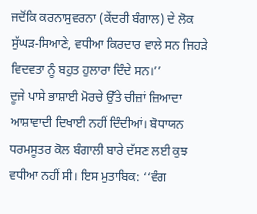ਜਦੋਂਕਿ ਕਰਨਾਸੁਵਰਨਾ (ਕੇਂਦਰੀ ਬੰਗਾਲ) ਦੇ ਲੋਕ ਸੁੱਘੜ-ਸਿਆਣੇ, ਵਧੀਆ ਕਿਰਦਾਰ ਵਾਲੇ ਸਨ ਜਿਹੜੇ ਵਿਦਵਤਾ ਨੂੰ ਬਹੁਤ ਹੁਲਾਰਾ ਦਿੰਦੇ ਸਨ।’’
ਦੂਜੇ ਪਾਸੇ ਭਾਸ਼ਾਈ ਮੋਰਚੇ ਉੱਤੇ ਚੀਜ਼ਾਂ ਜ਼ਿਆਦਾ ਆਸ਼ਾਵਾਦੀ ਦਿਖਾਈ ਨਹੀਂ ਦਿੰਦੀਆਂ। ਬੋਧਾਯਨ ਧਰਮਸੂਤਰ ਕੋਲ ਬੰਗਾਲੀ ਬਾਰੇ ਦੱਸਣ ਲਈ ਕੁਝ ਵਧੀਆ ਨਹੀਂ ਸੀ। ਇਸ ਮੁਤਾਬਿਕ: ‘‘ਵੰਗ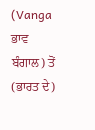(Vanga ਭਾਵ ਬੰਗਾਲ) ਤੋਂ (ਭਾਰਤ ਦੇ)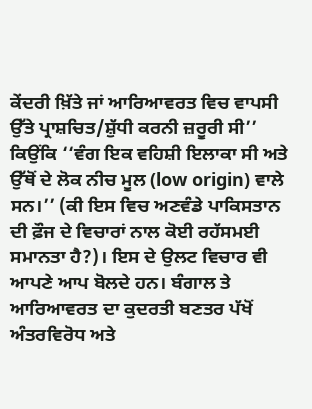ਕੇਂਦਰੀ ਖ਼ਿੱਤੇ ਜਾਂ ਆਰਿਆਵਰਤ ਵਿਚ ਵਾਪਸੀ ਉੱਤੇ ਪ੍ਰਾਸ਼ਚਿਤ/ਸ਼ੁੱਧੀ ਕਰਨੀ ਜ਼ਰੂਰੀ ਸੀ’’ ਕਿਉਂਕਿ ‘‘ਵੰਗ ਇਕ ਵਹਿਸ਼ੀ ਇਲਾਕਾ ਸੀ ਅਤੇ ਉੱਥੋਂ ਦੇ ਲੋਕ ਨੀਚ ਮੂਲ (low origin) ਵਾਲੇ ਸਨ।’’ (ਕੀ ਇਸ ਵਿਚ ਅਣਵੰਡੇ ਪਾਕਿਸਤਾਨ ਦੀ ਫ਼ੌਜ ਦੇ ਵਿਚਾਰਾਂ ਨਾਲ ਕੋਈ ਰਹੱਸਮਈ ਸਮਾਨਤਾ ਹੈ?)। ਇਸ ਦੇ ਉਲਟ ਵਿਚਾਰ ਵੀ ਆਪਣੇ ਆਪ ਬੋਲਦੇ ਹਨ। ਬੰਗਾਲ ਤੇ ਆਰਿਆਵਰਤ ਦਾ ਕੁਦਰਤੀ ਬਣਤਰ ਪੱਖੋਂ ਅੰਤਰਵਿਰੋਧ ਅਤੇ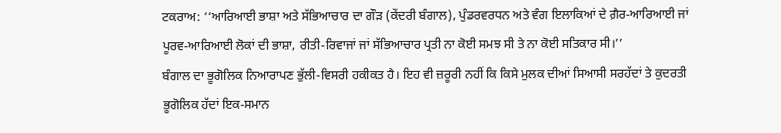ਟਕਰਾਅ: ‘‘ਆਰਿਆਈ ਭਾਸ਼ਾ ਅਤੇ ਸੱਭਿਆਚਾਰ ਦਾ ਗੌੜ (ਕੇਂਦਰੀ ਬੰਗਾਲ), ਪੁੰਡਰਵਰਧਨ ਅਤੇ ਵੰਗ ਇਲਾਕਿਆਂ ਦੇ ਗ਼ੈਰ-ਆਰਿਆਈ ਜਾਂ ਪੂਰਵ-ਆਰਿਆਈ ਲੋਕਾਂ ਦੀ ਭਾਸ਼ਾ, ਰੀਤੀ-ਰਿਵਾਜਾਂ ਜਾਂ ਸੱਭਿਆਚਾਰ ਪ੍ਰਤੀ ਨਾ ਕੋਈ ਸਮਝ ਸੀ ਤੇ ਨਾ ਕੋਈ ਸਤਿਕਾਰ ਸੀ।’’
ਬੰਗਾਲ ਦਾ ਭੂਗੋਲਿਕ ਨਿਆਰਾਪਣ ਭੁੱਲੀ-ਵਿਸਰੀ ਹਕੀਕਤ ਹੈ। ਇਹ ਵੀ ਜ਼ਰੂਰੀ ਨਹੀਂ ਕਿ ਕਿਸੇ ਮੁਲਕ ਦੀਆਂ ਸਿਆਸੀ ਸਰਹੱਦਾਂ ਤੇ ਕੁਦਰਤੀ ਭੂਗੋਲਿਕ ਹੱਦਾਂ ਇਕ-ਸਮਾਨ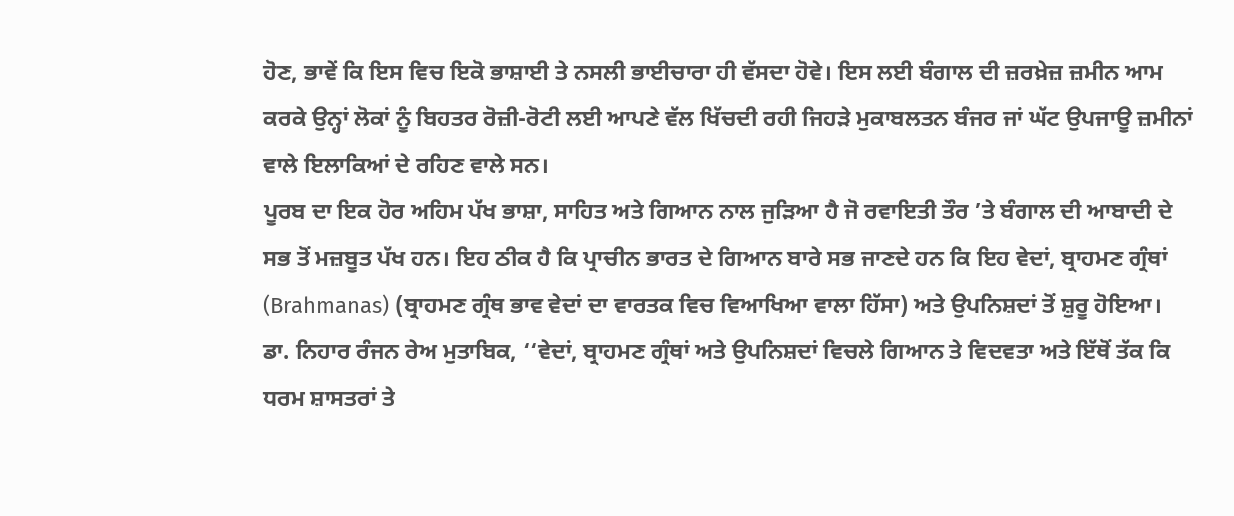ਹੋਣ, ਭਾਵੇਂ ਕਿ ਇਸ ਵਿਚ ਇਕੋ ਭਾਸ਼ਾਈ ਤੇ ਨਸਲੀ ਭਾਈਚਾਰਾ ਹੀ ਵੱਸਦਾ ਹੋਵੇ। ਇਸ ਲਈ ਬੰਗਾਲ ਦੀ ਜ਼ਰਖ਼ੇਜ਼ ਜ਼ਮੀਨ ਆਮ ਕਰਕੇ ਉਨ੍ਹਾਂ ਲੋਕਾਂ ਨੂੰ ਬਿਹਤਰ ਰੋਜ਼ੀ-ਰੋਟੀ ਲਈ ਆਪਣੇ ਵੱਲ ਖਿੱਚਦੀ ਰਹੀ ਜਿਹੜੇ ਮੁਕਾਬਲਤਨ ਬੰਜਰ ਜਾਂ ਘੱਟ ਉਪਜਾਊ ਜ਼ਮੀਨਾਂ ਵਾਲੇ ਇਲਾਕਿਆਂ ਦੇ ਰਹਿਣ ਵਾਲੇ ਸਨ।
ਪੂਰਬ ਦਾ ਇਕ ਹੋਰ ਅਹਿਮ ਪੱਖ ਭਾਸ਼ਾ, ਸਾਹਿਤ ਅਤੇ ਗਿਆਨ ਨਾਲ ਜੁੜਿਆ ਹੈ ਜੋ ਰਵਾਇਤੀ ਤੌਰ ’ਤੇ ਬੰਗਾਲ ਦੀ ਆਬਾਦੀ ਦੇ ਸਭ ਤੋਂ ਮਜ਼ਬੂਤ ਪੱਖ ਹਨ। ਇਹ ਠੀਕ ਹੈ ਕਿ ਪ੍ਰਾਚੀਨ ਭਾਰਤ ਦੇ ਗਿਆਨ ਬਾਰੇ ਸਭ ਜਾਣਦੇ ਹਨ ਕਿ ਇਹ ਵੇਦਾਂ, ਬ੍ਰਾਹਮਣ ਗ੍ਰੰਥਾਂ (Brahmanas) (ਬ੍ਰਾਹਮਣ ਗ੍ਰੰਥ ਭਾਵ ਵੇਦਾਂ ਦਾ ਵਾਰਤਕ ਵਿਚ ਵਿਆਖਿਆ ਵਾਲਾ ਹਿੱਸਾ) ਅਤੇ ਉਪਨਿਸ਼ਦਾਂ ਤੋਂ ਸ਼ੁਰੂ ਹੋਇਆ। ਡਾ. ਨਿਹਾਰ ਰੰਜਨ ਰੇਅ ਮੁਤਾਬਿਕ, ‘‘ਵੇਦਾਂ, ਬ੍ਰਾਹਮਣ ਗ੍ਰੰਥਾਂ ਅਤੇ ਉਪਨਿਸ਼ਦਾਂ ਵਿਚਲੇ ਗਿਆਨ ਤੇ ਵਿਦਵਤਾ ਅਤੇ ਇੱਥੋਂ ਤੱਕ ਕਿ ਧਰਮ ਸ਼ਾਸਤਰਾਂ ਤੇ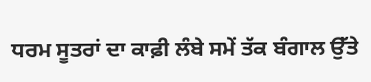ਧਰਮ ਸੂਤਰਾਂ ਦਾ ਕਾਫ਼ੀ ਲੰਬੇ ਸਮੇਂ ਤੱਕ ਬੰਗਾਲ ਉੱਤੇ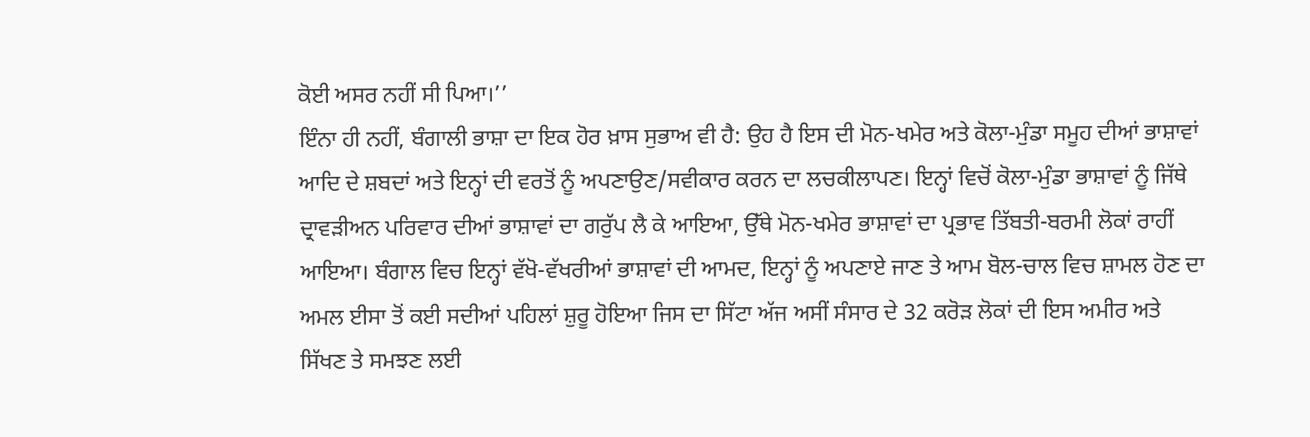ਕੋਈ ਅਸਰ ਨਹੀਂ ਸੀ ਪਿਆ।’’
ਇੰਨਾ ਹੀ ਨਹੀਂ, ਬੰਗਾਲੀ ਭਾਸ਼ਾ ਦਾ ਇਕ ਹੋਰ ਖ਼ਾਸ ਸੁਭਾਅ ਵੀ ਹੈ: ਉਹ ਹੈ ਇਸ ਦੀ ਮੋਨ-ਖਮੇਰ ਅਤੇ ਕੋਲਾ-ਮੁੰਡਾ ਸਮੂਹ ਦੀਆਂ ਭਾਸ਼ਾਵਾਂ ਆਦਿ ਦੇ ਸ਼ਬਦਾਂ ਅਤੇ ਇਨ੍ਹਾਂ ਦੀ ਵਰਤੋਂ ਨੂੰ ਅਪਣਾਉਣ/ਸਵੀਕਾਰ ਕਰਨ ਦਾ ਲਚਕੀਲਾਪਣ। ਇਨ੍ਹਾਂ ਵਿਚੋਂ ਕੋਲਾ-ਮੁੰਡਾ ਭਾਸ਼ਾਵਾਂ ਨੂੰ ਜਿੱਥੇ ਦ੍ਰਾਵੜੀਅਨ ਪਰਿਵਾਰ ਦੀਆਂ ਭਾਸ਼ਾਵਾਂ ਦਾ ਗਰੁੱਪ ਲੈ ਕੇ ਆਇਆ, ਉੱਥੇ ਮੋਨ-ਖਮੇਰ ਭਾਸ਼ਾਵਾਂ ਦਾ ਪ੍ਰਭਾਵ ਤਿੱਬਤੀ-ਬਰਮੀ ਲੋਕਾਂ ਰਾਹੀਂ ਆਇਆ। ਬੰਗਾਲ ਵਿਚ ਇਨ੍ਹਾਂ ਵੱਖੋ-ਵੱਖਰੀਆਂ ਭਾਸ਼ਾਵਾਂ ਦੀ ਆਮਦ, ਇਨ੍ਹਾਂ ਨੂੰ ਅਪਣਾਏ ਜਾਣ ਤੇ ਆਮ ਬੋਲ-ਚਾਲ ਵਿਚ ਸ਼ਾਮਲ ਹੋਣ ਦਾ ਅਮਲ ਈਸਾ ਤੋਂ ਕਈ ਸਦੀਆਂ ਪਹਿਲਾਂ ਸ਼ੁਰੂ ਹੋਇਆ ਜਿਸ ਦਾ ਸਿੱਟਾ ਅੱਜ ਅਸੀਂ ਸੰਸਾਰ ਦੇ 32 ਕਰੋੜ ਲੋਕਾਂ ਦੀ ਇਸ ਅਮੀਰ ਅਤੇ ਸਿੱਖਣ ਤੇ ਸਮਝਣ ਲਈ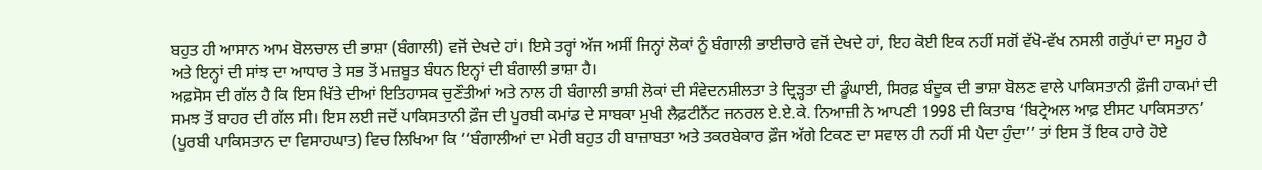ਬਹੁਤ ਹੀ ਆਸਾਨ ਆਮ ਬੋਲਚਾਲ ਦੀ ਭਾਸ਼ਾ (ਬੰਗਾਲੀ) ਵਜੋਂ ਦੇਖਦੇ ਹਾਂ। ਇਸੇ ਤਰ੍ਹਾਂ ਅੱਜ ਅਸੀਂ ਜਿਨ੍ਹਾਂ ਲੋਕਾਂ ਨੂੰ ਬੰਗਾਲੀ ਭਾਈਚਾਰੇ ਵਜੋਂ ਦੇਖਦੇ ਹਾਂ, ਇਹ ਕੋਈ ਇਕ ਨਹੀਂ ਸਗੋਂ ਵੱਖੋ-ਵੱਖ ਨਸਲੀ ਗਰੁੱਪਾਂ ਦਾ ਸਮੂਹ ਹੈ ਅਤੇ ਇਨ੍ਹਾਂ ਦੀ ਸਾਂਝ ਦਾ ਆਧਾਰ ਤੇ ਸਭ ਤੋਂ ਮਜ਼ਬੂਤ ਬੰਧਨ ਇਨ੍ਹਾਂ ਦੀ ਬੰਗਾਲੀ ਭਾਸ਼ਾ ਹੈ।
ਅਫ਼ਸੋਸ ਦੀ ਗੱਲ ਹੈ ਕਿ ਇਸ ਖਿੱਤੇ ਦੀਆਂ ਇਤਿਹਾਸਕ ਚੁਣੌਤੀਆਂ ਅਤੇ ਨਾਲ ਹੀ ਬੰਗਾਲੀ ਭਾਸ਼ੀ ਲੋਕਾਂ ਦੀ ਸੰਵੇਦਨਸ਼ੀਲਤਾ ਤੇ ਦ੍ਰਿੜ੍ਹਤਾ ਦੀ ਡੂੰਘਾਈ, ਸਿਰਫ਼ ਬੰਦੂਕ ਦੀ ਭਾਸ਼ਾ ਬੋਲਣ ਵਾਲੇ ਪਾਕਿਸਤਾਨੀ ਫ਼ੌਜੀ ਹਾਕਮਾਂ ਦੀ ਸਮਝ ਤੋਂ ਬਾਹਰ ਦੀ ਗੱਲ ਸੀ। ਇਸ ਲਈ ਜਦੋਂ ਪਾਕਿਸਤਾਨੀ ਫ਼ੌਜ ਦੀ ਪੂਰਬੀ ਕਮਾਂਡ ਦੇ ਸਾਬਕਾ ਮੁਖੀ ਲੈਫ਼ਟੀਨੈਂਟ ਜਨਰਲ ਏ.ਏ.ਕੇ. ਨਿਆਜ਼ੀ ਨੇ ਆਪਣੀ 1998 ਦੀ ਕਿਤਾਬ ‘ਬਿਟ੍ਰੇਅਲ ਆਫ਼ ਈਸਟ ਪਾਕਿਸਤਾਨ’ (ਪੂਰਬੀ ਪਾਕਿਸਤਾਨ ਦਾ ਵਿਸਾਹਘਾਤ) ਵਿਚ ਲਿਖਿਆ ਕਿ ‘‘ਬੰਗਾਲੀਆਂ ਦਾ ਮੇਰੀ ਬਹੁਤ ਹੀ ਬਾਜ਼ਾਬਤਾ ਅਤੇ ਤਕਰਬੇਕਾਰ ਫ਼ੌਜ ਅੱਗੇ ਟਿਕਣ ਦਾ ਸਵਾਲ ਹੀ ਨਹੀਂ ਸੀ ਪੈਦਾ ਹੁੰਦਾ’’ ਤਾਂ ਇਸ ਤੋਂ ਇਕ ਹਾਰੇ ਹੋਏ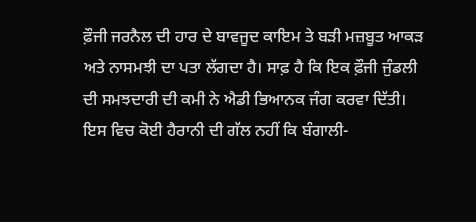ਫ਼ੌਜੀ ਜਰਨੈਲ ਦੀ ਹਾਰ ਦੇ ਬਾਵਜੂਦ ਕਾਇਮ ਤੇ ਬੜੀ ਮਜ਼ਬੂਤ ਆਕੜ ਅਤੇ ਨਾਸਮਝੀ ਦਾ ਪਤਾ ਲੱਗਦਾ ਹੈ। ਸਾਫ਼ ਹੈ ਕਿ ਇਕ ਫ਼ੌਜੀ ਜੁੰਡਲੀ ਦੀ ਸਮਝਦਾਰੀ ਦੀ ਕਮੀ ਨੇ ਐਡੀ ਭਿਆਨਕ ਜੰਗ ਕਰਵਾ ਦਿੱਤੀ। ਇਸ ਵਿਚ ਕੋਈ ਹੈਰਾਨੀ ਦੀ ਗੱਲ ਨਹੀਂ ਕਿ ਬੰਗਾਲੀ-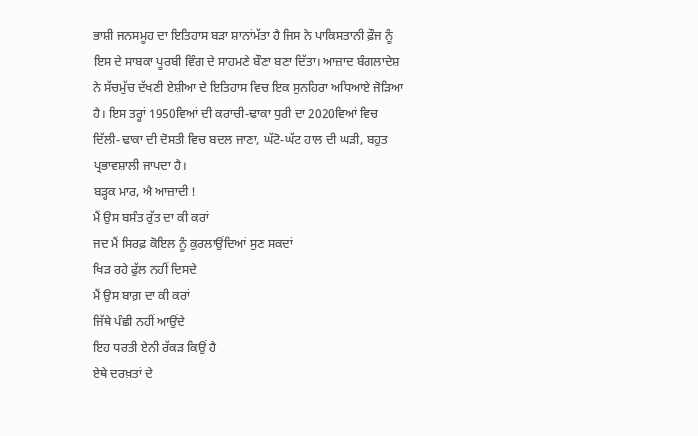ਭਾਸ਼ੀ ਜਨਸਮੂਹ ਦਾ ਇਤਿਹਾਸ ਬੜਾ ਸ਼ਾਨਾਂਮੱਤਾ ਹੈ ਜਿਸ ਨੇ ਪਾਕਿਸਤਾਨੀ ਫ਼ੌਜ ਨੂੰ ਇਸ ਦੇ ਸਾਬਕਾ ਪੂਰਬੀ ਵਿੰਗ ਦੇ ਸਾਹਮਣੇ ਬੌਣਾ ਬਣਾ ਦਿੱਤਾ। ਆਜ਼ਾਦ ਬੰਗਲਾਦੇਸ਼ ਨੇ ਸੱਚਮੁੱਚ ਦੱਖਣੀ ਏਸ਼ੀਆ ਦੇ ਇਤਿਹਾਸ ਵਿਚ ਇਕ ਸੁਨਹਿਰਾ ਅਧਿਆਏ ਜੋੜਿਆ ਹੈ। ਇਸ ਤਰ੍ਹਾਂ 1950ਵਿਆਂ ਦੀ ਕਰਾਚੀ-ਢਾਕਾ ਧੁਰੀ ਦਾ 2020ਵਿਆਂ ਵਿਚ ਦਿੱਲੀ-ਢਾਕਾ ਦੀ ਦੋਸਤੀ ਵਿਚ ਬਦਲ ਜਾਣਾ, ਘੱਟੋ-ਘੱਟ ਹਾਲ ਦੀ ਘੜੀ, ਬਹੁਤ ਪ੍ਰਭਾਵਸ਼ਾਲੀ ਜਾਪਦਾ ਹੈ।
ਬੜ੍ਹਕ ਮਾਰ, ਐ ਆਜ਼ਾਦੀ !
ਮੈਂ ਉਸ ਬਸੰਤ ਰੁੱਤ ਦਾ ਕੀ ਕਰਾਂ
ਜਦ ਮੈਂ ਸਿਰਫ਼ ਕੋਇਲ ਨੂੰ ਕੁਰਲਾਉਂਦਿਆਂ ਸੁਣ ਸਕਦਾਂ
ਖਿੜ ਰਹੇ ਫੁੱਲ ਨਹੀਂ ਦਿਸਦੇ
ਮੈਂ ਉਸ ਬਾਗ਼ ਦਾ ਕੀ ਕਰਾਂ
ਜਿੱਥੇ ਪੰਛੀ ਨਹੀਂ ਆਉਂਦੇ
ਇਹ ਧਰਤੀ ਏਨੀ ਰੱਕੜ ਕਿਉਂ ਹੈ
ਏਥੇ ਦਰਖ਼ਤਾਂ ਦੇ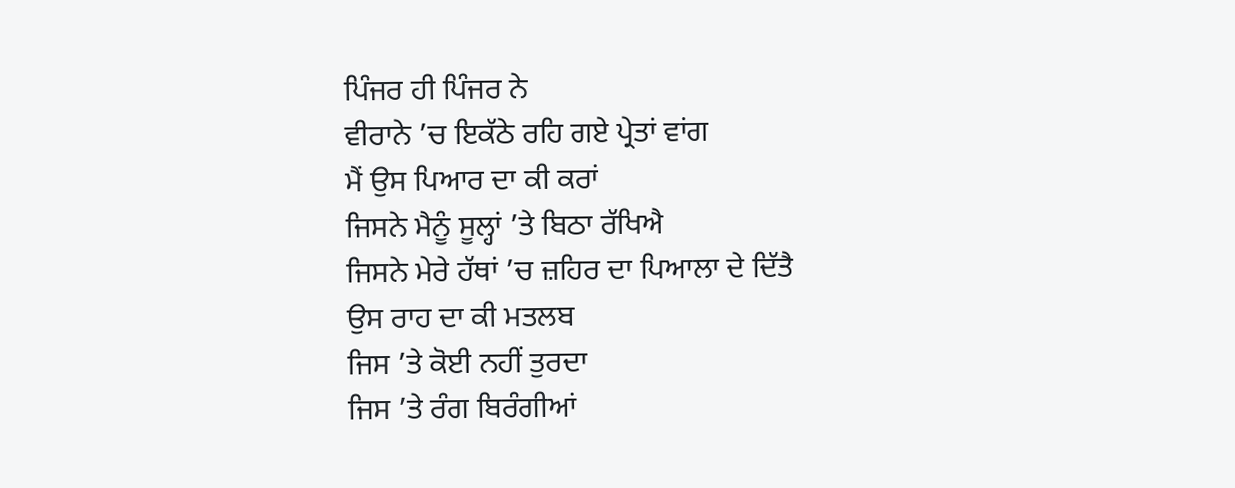ਪਿੰਜਰ ਹੀ ਪਿੰਜਰ ਨੇ
ਵੀਰਾਨੇ ’ਚ ਇਕੱਠੇ ਰਹਿ ਗਏ ਪ੍ਰੇਤਾਂ ਵਾਂਗ
ਮੈਂ ਉਸ ਪਿਆਰ ਦਾ ਕੀ ਕਰਾਂ
ਜਿਸਨੇ ਮੈਨੂੰ ਸੂਲ੍ਹਾਂ ’ਤੇ ਬਿਠਾ ਰੱਖਿਐ
ਜਿਸਨੇ ਮੇਰੇ ਹੱਥਾਂ ’ਚ ਜ਼ਹਿਰ ਦਾ ਪਿਆਲਾ ਦੇ ਦਿੱਤੈ
ਉਸ ਰਾਹ ਦਾ ਕੀ ਮਤਲਬ
ਜਿਸ ’ਤੇ ਕੋਈ ਨਹੀਂ ਤੁਰਦਾ
ਜਿਸ ’ਤੇ ਰੰਗ ਬਿਰੰਗੀਆਂ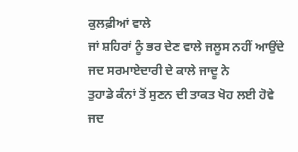ਕੁਲਫ਼ੀਆਂ ਵਾਲੇ
ਜਾਂ ਸ਼ਹਿਰਾਂ ਨੂੰ ਭਰ ਦੇਣ ਵਾਲੇ ਜਲੂਸ ਨਹੀਂ ਆਉਂਦੇ
ਜਦ ਸਰਮਾਏਦਾਰੀ ਦੇ ਕਾਲੇ ਜਾਦੂ ਨੇ
ਤੁਹਾਡੇ ਕੰਨਾਂ ਤੋਂ ਸੁਣਨ ਦੀ ਤਾਕਤ ਖੋਹ ਲਈ ਹੋਵੇ
ਜਦ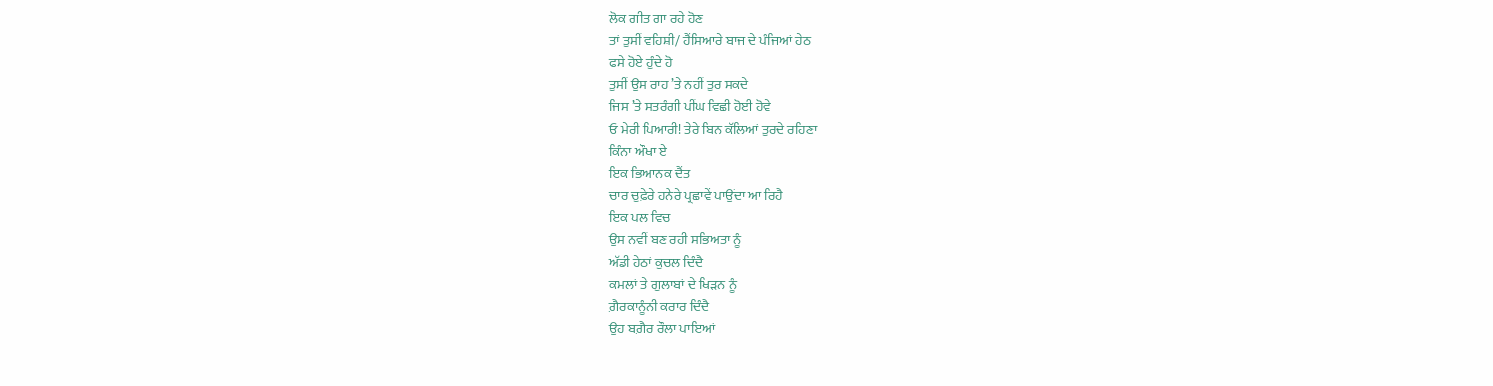ਲੋਕ ਗੀਤ ਗਾ ਰਹੇ ਹੋਣ
ਤਾਂ ਤੁਸੀਂ ਵਹਿਸ਼ੀ/ ਹੈਂਸਿਆਰੇ ਬਾਜ ਦੇ ਪੰਜਿਆਂ ਹੇਠ
ਫਸੇ ਹੋਏ ਹੁੰਦੇ ਹੋ
ਤੁਸੀਂ ਉਸ ਰਾਹ ’ਤੇ ਨਹੀਂ ਤੁਰ ਸਕਦੇ
ਜਿਸ ’ਤੇ ਸਤਰੰਗੀ ਪੀਂਘ ਵਿਛੀ ਹੋਈ ਹੋਵੇ
ਓ ਮੇਰੀ ਪਿਆਰੀ! ਤੇਰੇ ਬਿਨ ਕੱਲਿਆਂ ਤੁਰਦੇ ਰਹਿਣਾ
ਕਿੰਨਾ ਔਖਾ ਏ
ਇਕ ਭਿਆਨਕ ਦੈਂਤ
ਚਾਰ ਚੁਫ਼ੇਰੇ ਹਨੇਰੇ ਪ੍ਰਛਾਵੇਂ ਪਾਉਂਦਾ ਆ ਰਿਹੈ
ਇਕ ਪਲ ਵਿਚ
ਉਸ ਨਵੀਂ ਬਣ ਰਹੀ ਸਭਿਅਤਾ ਨੂੰ
ਅੱਡੀ ਹੇਠਾਂ ਕੁਚਲ ਦਿੰਦੈ
ਕਮਲਾਂ ਤੇ ਗੁਲਾਬਾਂ ਦੇ ਖਿੜਨ ਨੂੰ
ਗ਼ੈਰਕਾਨੂੰਨੀ ਕਰਾਰ ਦਿੰਦੈ
ਉਹ ਬਗ਼ੈਰ ਰੌਲਾ ਪਾਇਆਂ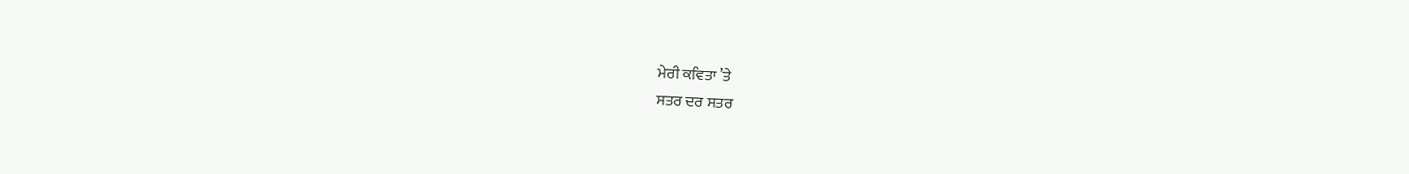ਮੇਰੀ ਕਵਿਤਾ ’ਤੇ
ਸਤਰ ਦਰ ਸਤਰ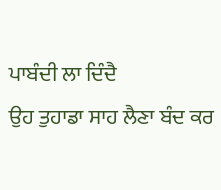ਪਾਬੰਦੀ ਲਾ ਦਿੰਦੈ
ਉਹ ਤੁਹਾਡਾ ਸਾਹ ਲੈਣਾ ਬੰਦ ਕਰ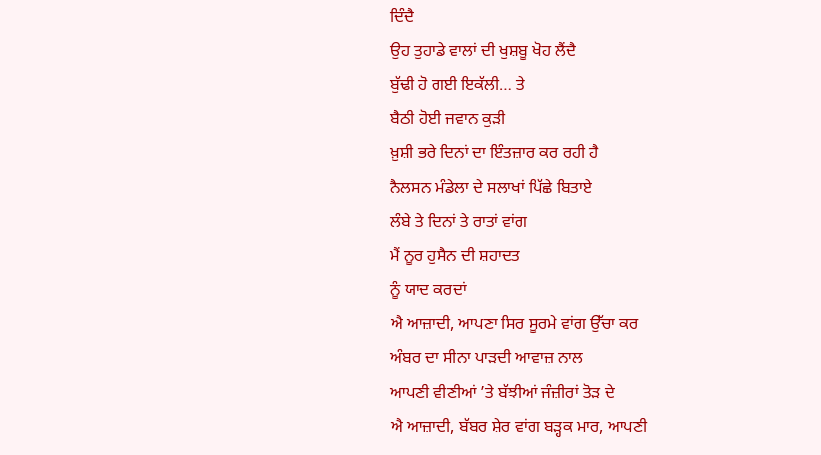ਦਿੰਦੈ
ਉਹ ਤੁਹਾਡੇ ਵਾਲਾਂ ਦੀ ਖੁਸ਼ਬੂ ਖੋਹ ਲੈਂਦੈ
ਬੁੱਢੀ ਹੋ ਗਈ ਇਕੱਲੀ… ਤੇ
ਬੈਠੀ ਹੋਈ ਜਵਾਨ ਕੁੜੀ
ਖ਼ੁਸ਼ੀ ਭਰੇ ਦਿਨਾਂ ਦਾ ਇੰਤਜ਼ਾਰ ਕਰ ਰਹੀ ਹੈ
ਨੈਲਸਨ ਮੰਡੇਲਾ ਦੇ ਸਲਾਖਾਂ ਪਿੱਛੇ ਬਿਤਾਏ
ਲੰਬੇ ਤੇ ਦਿਨਾਂ ਤੇ ਰਾਤਾਂ ਵਾਂਗ
ਮੈਂ ਨੂਰ ਹੁਸੈਨ ਦੀ ਸ਼ਹਾਦਤ
ਨੂੰ ਯਾਦ ਕਰਦਾਂ
ਐ ਆਜ਼ਾਦੀ, ਆਪਣਾ ਸਿਰ ਸੂਰਮੇ ਵਾਂਗ ਉੱਚਾ ਕਰ
ਅੰਬਰ ਦਾ ਸੀਨਾ ਪਾੜਦੀ ਆਵਾਜ਼ ਨਾਲ
ਆਪਣੀ ਵੀਣੀਆਂ ’ਤੇ ਬੱਝੀਆਂ ਜੰਜ਼ੀਰਾਂ ਤੋੜ ਦੇ
ਐ ਆਜ਼ਾਦੀ, ਬੱਬਰ ਸ਼ੇਰ ਵਾਂਗ ਬੜ੍ਹਕ ਮਾਰ, ਆਪਣੀ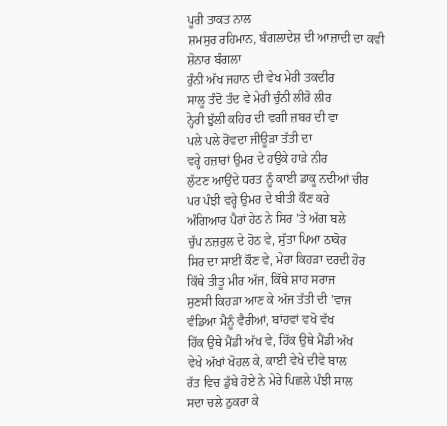ਪੂਰੀ ਤਾਕਤ ਨਾਲ
ਸ਼ਮਸੁਰ ਰਹਿਮਾਨ, ਬੰਗਲਾਦੇਸ਼ ਦੀ ਆਜ਼ਾਦੀ ਦਾ ਕਵੀ
ਸ਼ੋਨਾਰ ਬੰਗਲਾ
ਰੁੰਨੀ ਅੱਖ ਜਹਾਨ ਦੀ ਵੇਖ ਮੇਰੀ ਤਕਦੀਰ
ਸਾਲੂ ਤੰਦੋ ਤੰਦ ਵੇ ਮੇਰੀ ਚੁੰਨੀ ਲੀਰੋ ਲੀਰ
ਨ੍ਹੇਰੀ ਝੁੱਲੀ ਕਹਿਰ ਦੀ ਵਗੀ ਜ਼ਬਰ ਦੀ ਵਾ
ਪਲੇ ਪਲੇ ਰੋਂਵਦਾ ਜੀਊੜਾ ਤੱਤੀ ਦਾ
ਵਰ੍ਹੇ ਹਜ਼ਾਰਾਂ ਉਮਰ ਦੇ ਹਉਕੇ ਹਾੜੇ ਨੀਰ
ਲੁੱਟਣ ਆਉਂਦੇ ਧਰਤ ਨੂੰ ਕਾਈ ਡਾਕੂ ਨਦੀਆਂ ਚੀਰ
ਪਰ ਪੰਝੀ ਵਰ੍ਹੇ ਉਮਰ ਦੇ ਬੀਤੀ ਕੌਣ ਕਰੇ
ਅੰਗਿਆਰ ਪੈਰਾਂ ਹੇਠ ਨੇ ਸਿਰ ’ਤੇ ਅੱਗ ਬਲੇ
ਚੁੱਪ ਨਜ਼ਰੁਲ ਦੇ ਹੋਠ ਵੇ, ਸੁੱਤਾ ਪਿਆ ਠਾਕੋਰ
ਸਿਰ ਦਾ ਸਾਈਂ ਕੌਣ ਵੇ, ਮੇਰਾ ਕਿਹੜਾ ਦਰਦੀ ਹੋਰ
ਕਿੱਥੇ ਤੀਤੂ ਮੀਰ ਅੱਜ, ਕਿੱਥੇ ਸ਼ਾਹ ਸਰਾਜ
ਸੁਣਸੀ ਕਿਹੜਾ ਆਣ ਕੇ ਅੱਜ ਤੱਤੀ ਦੀ ’ਵਾਜ
ਵੰਡਿਆ ਮੈਨੂੰ ਵੈਰੀਆਂ, ਬਾਂਹਵਾਂ ਵਖੋ ਵੱਖ
ਹਿੱਕ ਉਥੇ ਮੈਂਡੀ ਅੱਖ ਵੇ, ਹਿੱਕ ਉਥੇ ਮੈਂਡੀ ਅੱਖ
ਵੇਖੇ ਅੱਖਾਂ ਖੋਹਲ ਕੇ, ਕਾਈ ਵੇਖੇ ਦੀਵੇ ਬਾਲ
ਰੱਤ ਵਿਚ ਡੁੱਬੇ ਹੋਏ ਨੇ ਮੇਰੇ ਪਿਛਲੇ ਪੰਝੀ ਸਾਲ
ਸਦਾ ਚਲੇ ਠੁਕਰਾ ਕੇ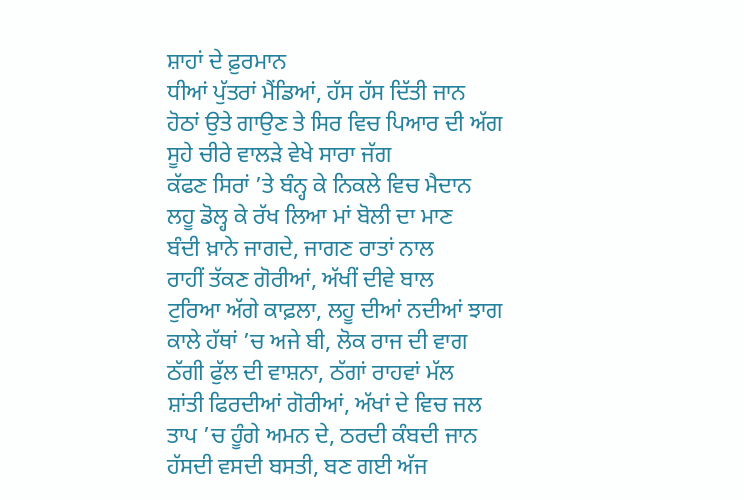ਸ਼ਾਹਾਂ ਦੇ ਫ਼ੁਰਮਾਨ
ਧੀਆਂ ਪੁੱਤਰਾਂ ਮੈਂਡਿਆਂ, ਹੱਸ ਹੱਸ ਦਿੱਤੀ ਜਾਨ
ਹੋਠਾਂ ਉਤੇ ਗਾਉਣ ਤੇ ਸਿਰ ਵਿਚ ਪਿਆਰ ਦੀ ਅੱਗ
ਸੂਹੇ ਚੀਰੇ ਵਾਲੜੇ ਵੇਖੇ ਸਾਰਾ ਜੱਗ
ਕੱਫਣ ਸਿਰਾਂ ’ਤੇ ਬੰਨ੍ਹ ਕੇ ਨਿਕਲੇ ਵਿਚ ਮੈਦਾਨ
ਲਹੂ ਡੋਲ੍ਹ ਕੇ ਰੱਖ ਲਿਆ ਮਾਂ ਬੋਲੀ ਦਾ ਮਾਣ
ਬੰਦੀ ਖ਼ਾਨੇ ਜਾਗਦੇ, ਜਾਗਣ ਰਾਤਾਂ ਨਾਲ
ਰਾਹੀਂ ਤੱਕਣ ਗੋਰੀਆਂ, ਅੱਖੀਂ ਦੀਵੇ ਬਾਲ
ਟੁਰਿਆ ਅੱਗੇ ਕਾਫ਼ਲਾ, ਲਹੂ ਦੀਆਂ ਨਦੀਆਂ ਝਾਗ
ਕਾਲੇ ਹੱਥਾਂ ’ਚ ਅਜੇ ਬੀ, ਲੋਕ ਰਾਜ ਦੀ ਵਾਗ
ਠੱਗੀ ਫੁੱਲ ਦੀ ਵਾਸ਼ਨਾ, ਠੱਗਾਂ ਰਾਹਵਾਂ ਮੱਲ
ਸ਼ਾਂਤੀ ਫਿਰਦੀਆਂ ਗੋਰੀਆਂ, ਅੱਖਾਂ ਦੇ ਵਿਚ ਜਲ
ਤਾਪ ’ਚ ਹੂੰਗੇ ਅਮਨ ਦੇ, ਠਰਦੀ ਕੰਬਦੀ ਜਾਨ
ਹੱਸਦੀ ਵਸਦੀ ਬਸਤੀ, ਬਣ ਗਈ ਅੱਜ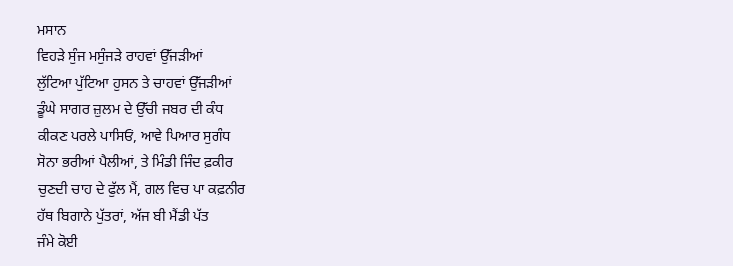ਮਸਾਨ
ਵਿਹੜੇ ਸੁੰਜ ਮਸੁੰਜੜੇ ਰਾਹਵਾਂ ਉੱਜੜੀਆਂ
ਲੁੱਟਿਆ ਪੁੱਟਿਆ ਹੁਸਨ ਤੇ ਚਾਹਵਾਂ ਉੱਜੜੀਆਂ
ਡੂੰਘੇ ਸਾਗਰ ਜ਼ੁਲਮ ਦੇ ਉੱਚੀ ਜਬਰ ਦੀ ਕੰਧ
ਕੀਕਣ ਪਰਲੇ ਪਾਸਿਓਂ, ਆਵੇ ਪਿਆਰ ਸੁਗੰਧ
ਸੋਨਾ ਭਰੀਆਂ ਪੈਲੀਆਂ, ਤੇ ਮਿੰਡੀ ਜਿੰਦ ਫ਼ਕੀਰ
ਚੁਣਦੀ ਚਾਹ ਦੇ ਫੁੱਲ ਮੈਂ, ਗਲ ਵਿਚ ਪਾ ਕਫ਼ਨੀਰ
ਹੱਥ ਬਿਗਾਨੇ ਪੁੱਤਰਾਂ, ਅੱਜ ਬੀ ਮੈਂਡੀ ਪੱਤ
ਜੰਮੇ ਕੋਈ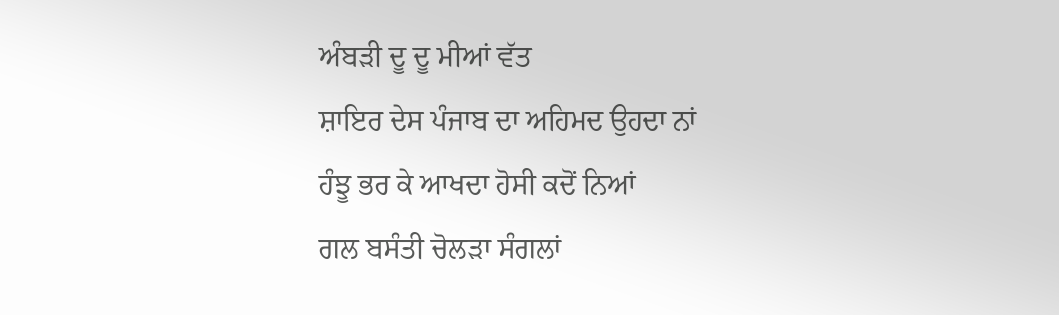ਅੰਬੜੀ ਦੂ ਦੂ ਮੀਆਂ ਵੱਤ
ਸ਼ਾਇਰ ਦੇਸ ਪੰਜਾਬ ਦਾ ਅਹਿਮਦ ਉਹਦਾ ਨਾਂ
ਹੰਝੂ ਭਰ ਕੇ ਆਖਦਾ ਹੋਸੀ ਕਦੋਂ ਨਿਆਂ
ਗਲ ਬਸੰਤੀ ਚੋਲੜਾ ਸੰਗਲਾਂ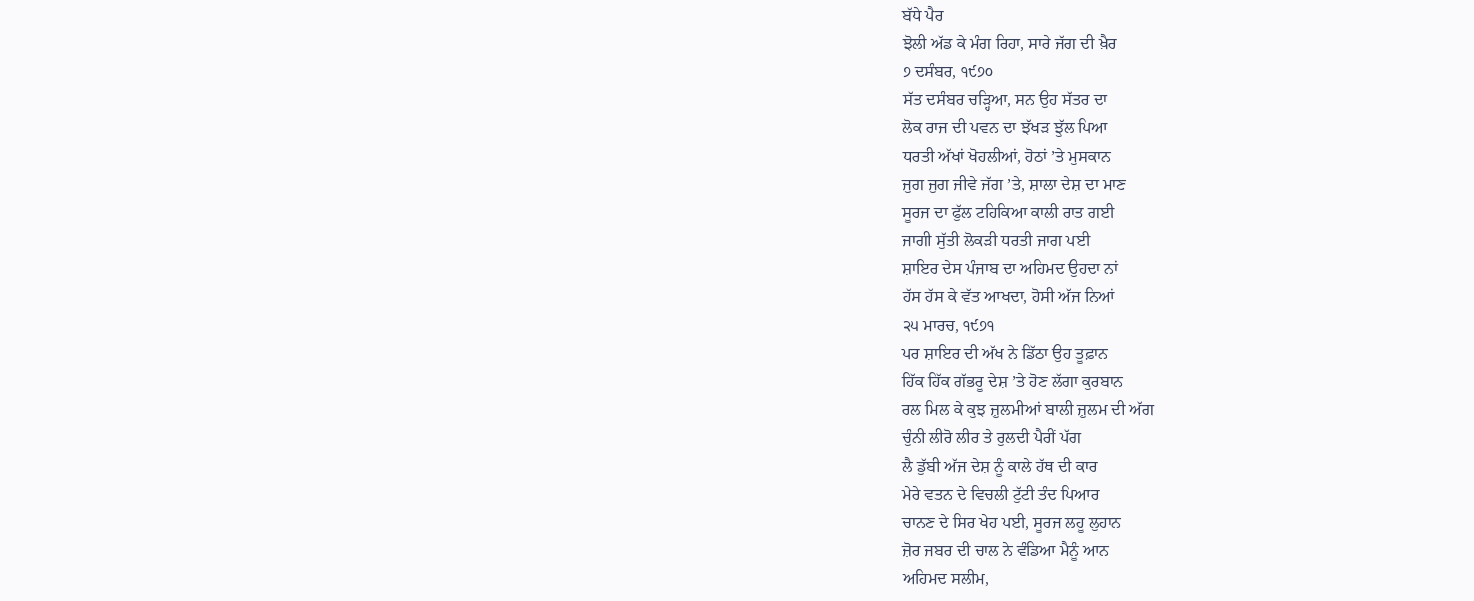ਬੱਧੇ ਪੈਰ
ਝੋਲੀ ਅੱਡ ਕੇ ਮੰਗ ਰਿਹਾ, ਸਾਰੇ ਜੱਗ ਦੀ ਖ਼ੈਰ
੭ ਦਸੰਬਰ, ੧੯੭੦
ਸੱਤ ਦਸੰਬਰ ਚੜ੍ਹਿਆ, ਸਨ ਉਹ ਸੱਤਰ ਦਾ
ਲੋਕ ਰਾਜ ਦੀ ਪਵਨ ਦਾ ਝੱਖੜ ਝੁੱਲ ਪਿਆ
ਧਰਤੀ ਅੱਖਾਂ ਖੋਹਲੀਆਂ, ਹੋਠਾਂ ’ਤੇ ਮੁਸਕਾਨ
ਜੁਗ ਜੁਗ ਜੀਵੇ ਜੱਗ ’ਤੇ, ਸ਼ਾਲਾ ਦੇਸ਼ ਦਾ ਮਾਣ
ਸੂਰਜ ਦਾ ਫੁੱਲ ਟਹਿਕਿਆ ਕਾਲੀ ਰਾਤ ਗਈ
ਜਾਗੀ ਸੁੱਤੀ ਲੋਕੜੀ ਧਰਤੀ ਜਾਗ ਪਈ
ਸ਼ਾਇਰ ਦੇਸ ਪੰਜਾਬ ਦਾ ਅਹਿਮਦ ਉਹਦਾ ਨਾਂ
ਹੱਸ ਹੱਸ ਕੇ ਵੱਤ ਆਖਦਾ, ਹੋਸੀ ਅੱਜ ਨਿਆਂ
੨੫ ਮਾਰਚ, ੧੯੭੧
ਪਰ ਸ਼ਾਇਰ ਦੀ ਅੱਖ ਨੇ ਡਿੱਠਾ ਉਹ ਤੂਫ਼ਾਨ
ਹਿੱਕ ਹਿੱਕ ਗੱਭਰੂ ਦੇਸ਼ ’ਤੇ ਹੋਣ ਲੱਗਾ ਕੁਰਬਾਨ
ਰਲ ਮਿਲ ਕੇ ਕੁਝ ਜ਼ੁਲਮੀਆਂ ਬਾਲੀ ਜ਼ੁਲਮ ਦੀ ਅੱਗ
ਚੁੰਨੀ ਲੀਰੋ ਲੀਰ ਤੇ ਰੁਲਦੀ ਪੈਰੀਂ ਪੱਗ
ਲੈ ਡੁੱਬੀ ਅੱਜ ਦੇਸ਼ ਨੂੰ ਕਾਲੇ ਹੱਥ ਦੀ ਕਾਰ
ਮੇਰੇ ਵਤਨ ਦੇ ਵਿਚਲੀ ਟੁੱਟੀ ਤੰਦ ਪਿਆਰ
ਚਾਨਣ ਦੇ ਸਿਰ ਖੇਹ ਪਈ, ਸੂਰਜ ਲਹੂ ਲੁਹਾਨ
ਜ਼ੋਰ ਜਬਰ ਦੀ ਚਾਲ ਨੇ ਵੰਡਿਆ ਮੈਨੂੰ ਆਨ
ਅਹਿਮਦ ਸਲੀਮ,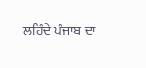ਲਹਿੰਦੇ ਪੰਜਾਬ ਦਾ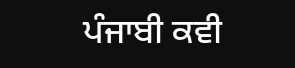ਪੰਜਾਬੀ ਕਵੀ